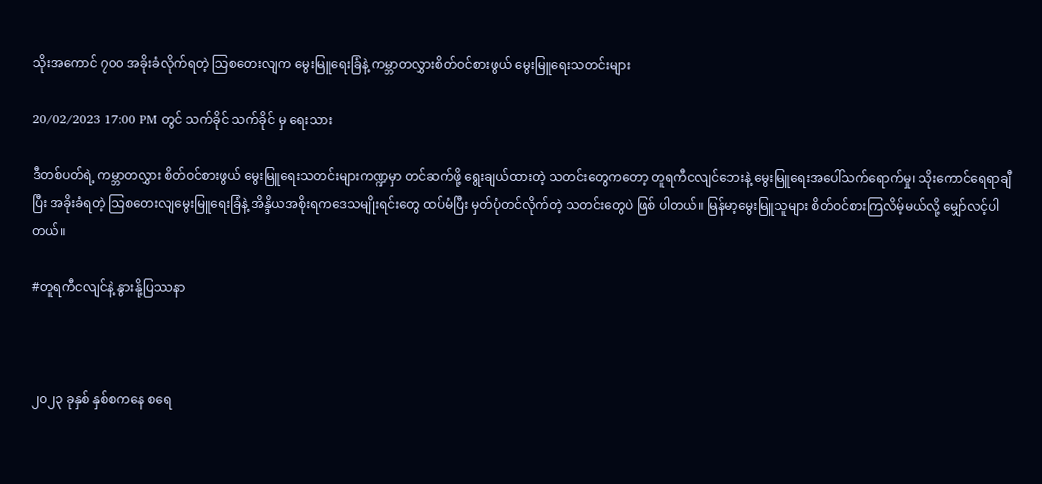သိုးအကောင် ၇၀၀ အခိုးခံလိုက်ရတဲ့ သြစတေးလျက မွေးမြူရေးခြံနဲ့ ကမ္ဘာတလွှားစိတ်ဝင်စားဖွယ် မွေးမြူရေးသတင်းများ

20/02/2023 17:00 PM တွင် သက်ခိုင် သက်ခိုင် မှ ရေးသား

ဒီတစ်ပတ်ရဲ့ ကမ္ဘာတလွှား စိတ်ဝင်စားဖွယ် မွေးမြူရေးသတင်းများကဏ္ဍမှာ တင်ဆက်ဖို့ ရွေးချယ်ထားတဲ့ သတင်းတွေကတော့ တူရကီငလျင်ဘေးနဲ့ မွေးမြူရေးအပေါ်သက်ရောက်မှု၊ သိုးကောင်ရေရာချီပြီး အခိုးခံရတဲ့ သြစတေးလျမွေးမြူရေးခြံနဲ့ အိန္ဒိယအစိုးရကဒေသမျိုးရင်းတွေ ထပ်မံပြီး မှတ်ပုံတင်လိုက်တဲ့ သတင်းတွေပဲ ဖြစ် ပါတယ်။ မြန်မာ့မွေးမြူသူများ စိတ်ဝင်စားကြလိမ့်မယ်လို့ မျှော်လင့်ပါတယ်။

#တူရကီငလျင်နဲ့ နွားနို့ပြဿနာ



၂၀၂၃ ခုနှစ် နှစ်စကနေ စရေ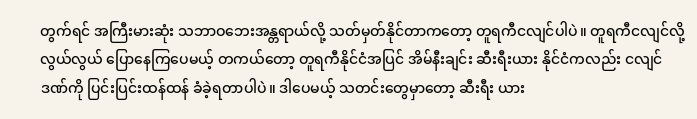တွက်ရင် အကြီးမားဆုံး သဘာဝဘေးအန္တရာယ်လို့ သတ်မှတ်နိုင်တာကတော့ တူရကီငလျင်ပါပဲ။ တူရကီငလျင်လို့ လွယ်လွယ် ပြောနေကြပေမယ့် တကယ်တော့ တူရကီနိုင်ငံအပြင် အိမ်နီးချင်း ဆီးရီးယား နိုင်ငံကလည်း ငလျင်ဒဏ်ကို ပြင်းပြင်းထန်ထန် ခံခဲ့ရတာပါပဲ။ ဒါပေမယ့် သတင်းတွေမှာတော့ ဆီးရီး ယား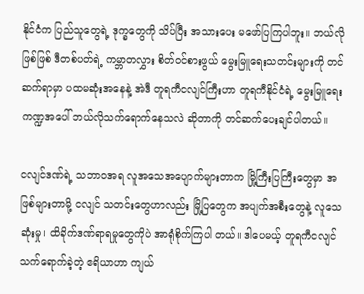နိုင်ငံက ပြည်သူတွေရဲ့ ဒုက္ခတွေကို သိပ်ပြီး အသားပေး မဖော်ပြကြပါဘူး။ ဘယ်လိုဖြစ်ဖြစ် ဒီတစ်ပတ်ရဲ့ ကမ္ဘာတလွှား စိတ်ဝင်စားဖွယ် မွေးမြူရေးသတင်းများကို တင်ဆက်ရာမှာ ပထမဆုံးအနေနဲ့ အဲဒီ တူရကီငလျင်ကြီးဟာ တူရကီနိုင်ငံရဲ့ မွေးမြူရေးကဏ္ဍအပေါ် ဘယ်လိုသက်ရောက်နေသလဲ ဆိုတာကို တင်ဆက်ပေးချင်ပါတယ်။

ငလျင်ဒဏ်ရဲ့ သဘာဝအရ လူအသေအပျောက်များတာက မြို့ကြီးပြကြီးတွေမှာ အဖြစ်များတာမို့ ငလျင် သတင်းတွေဟာလည်း မြို့ပြတွေက အပျက်အစီးတွေနဲ့ လူသေဆုံးမှု၊ ထိခိုက်ဒဏ်ရာရမှုတွေကိုပဲ အာရုံစိုက်ကြပါ တယ်။ ဒါပေမယ့် တူရကီငလျင်သက်ရောက်ခဲ့တဲ့ ဧရိယာဟာ ကျယ်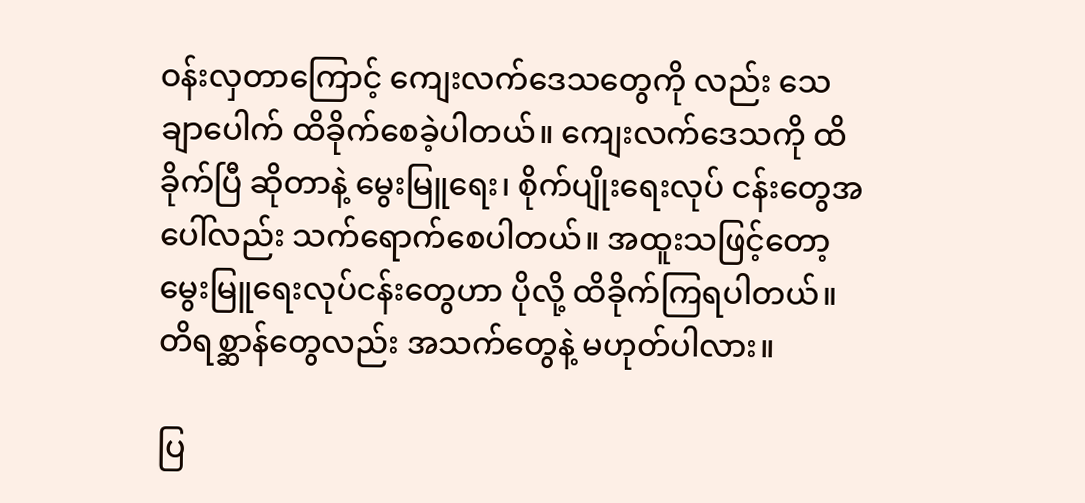ဝန်းလှတာကြောင့် ကျေးလက်ဒေသတွေကို လည်း သေချာပေါက် ထိခိုက်စေခဲ့ပါတယ်။ ကျေးလက်ဒေသကို ထိခိုက်ပြီ ဆိုတာနဲ့ မွေးမြူရေး၊ စိုက်ပျိုးရေးလုပ် ငန်းတွေအပေါ်လည်း သက်ရောက်စေပါတယ်။ အထူးသဖြင့်တော့ မွေးမြူရေးလုပ်ငန်းတွေဟာ ပိုလို့ ထိခိုက်ကြရပါတယ်။ တိရစ္ဆာန်တွေလည်း အသက်တွေနဲ့ မဟုတ်ပါလား။

ပြ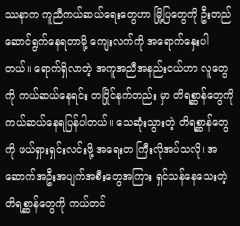ဿနာက ကူညီကယ်ဆယ်ရေးတွေဟာ မြို့ပြတွေကို ဦးတည်ဆောင်ရွက်နေရတာမို့ ကျေးလက်ကို အရောက်နှေးပါတယ်။ ရောက်ရှိလာတဲ့ အကူအညီအနည်းငယ်ဟာ လူတွေကို ကယ်ဆယ်နေရင်း တပြိုင်နက်တည်း မှာ တိရစ္ဆာန်တွေကို ကယ်ဆယ်နေရပြန်ပါတယ်။ သေဆုံးသွားတဲ့ တိရစ္ဆာန်တွေကို ဖယ်ရှားရှင်းလင်းဖို့ အရေးတ ကြီးလိုအပ်သလို၊ အဆောက်အဦးအပျက်အစီးတွေအကြား ရှင်သန်နေသေးတဲ့ တိရစ္ဆာန်တွေကို ကယ်တင်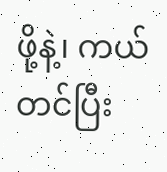ဖို့နဲ့၊ ကယ်တင်ပြီး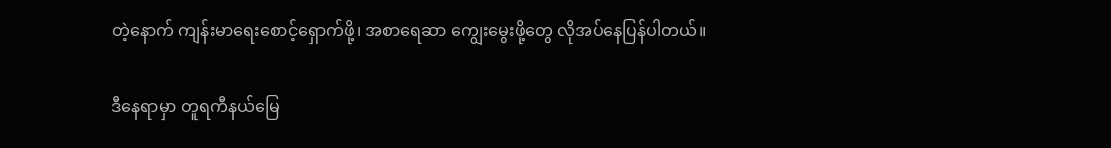တဲ့နောက် ကျန်းမာရေးစောင့်ရှောက်ဖို့၊ အစာရေဆာ ကျွေးမွေးဖို့တွေ လိုအပ်နေပြန်ပါတယ်။

ဒီနေရာမှာ တူရကီနယ်မြေ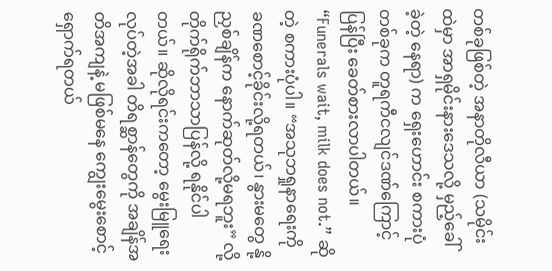တစ်ခုဖြစ်တဲ့ အနာတိုလီယာ (သမိုင်းထဲမှာ အာရှမိုင်းနားဒေသလို့ မှည့်ခေါ်ခဲ့တဲ့ နေရာ) က ရှေးဟောင်း စကားပုံတစ်ခုက တူရကီငလျင်ဒဏ်ကြောင့် ပြန်ပြီး ခေတ်စားလာပါတယ်။ “Funerals wait, milk does not.” ဆိုတဲ့ စကားပုံပါ။ “အသုဘရှုနာရေးကို ခဏစောင့်ခိုင်းလို့ရတယ်၊ နွားမတွေ နို့ညှစ်ချိန်က နောက်ဆုတ်လို့မရဘူး” လို့ တိုက်ရိုက်ဘာသာပြန်လို့ ရနိုင်ပါတယ်။ ဆိုလိုရင်းကတော့ မွေးမြူရေးလုပ်တဲ့အခါ တိရစ္ဆာန်တွေကို အချိန်အတိအကျနဲ့ မဖြစ်မနေ ကျွေးမွေးစောင့်ရှောက်ရတယ်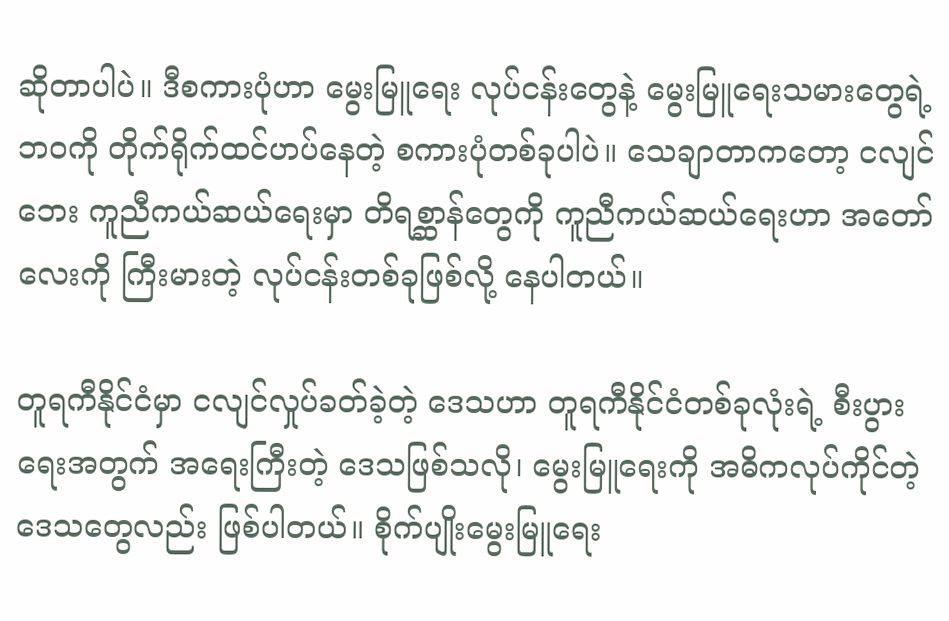ဆိုတာပါပဲ။ ဒီစကားပုံဟာ မွေးမြူရေး လုပ်ငန်းတွေနဲ့ မွေးမြူရေးသမားတွေရဲ့ ဘဝကို တိုက်ရိုက်ထင်ဟပ်နေတဲ့ စကားပုံတစ်ခုပါပဲ။ သေချာတာကတော့ ငလျင်ဘေး ကူညီကယ်ဆယ်ရေးမှာ တိရစ္ဆာန်တွေကို ကူညီကယ်ဆယ်ရေးဟာ အတော်လေးကို ကြီးမားတဲ့ လုပ်ငန်းတစ်ခုဖြစ်လို့ နေပါတယ်။

တူရကီနိုင်ငံမှာ ငလျင်လှုပ်ခတ်ခဲ့တဲ့ ဒေသဟာ တူရကီနိုင်ငံတစ်ခုလုံးရဲ့ စီးပွားရေးအတွက် အရေးကြီးတဲ့ ဒေသဖြစ်သလို၊ မွေးမြူရေးကို အဓိကလုပ်ကိုင်တဲ့ ဒေသတွေလည်း ဖြစ်ပါတယ်။ စိုက်ပျိုးမွေးမြူရေး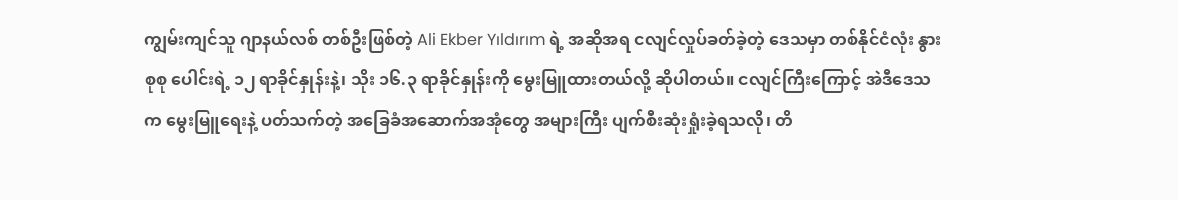ကျွမ်းကျင်သူ ဂျာနယ်လစ် တစ်ဦးဖြစ်တဲ့ Ali Ekber Yıldırım ရဲ့ အဆိုအရ ငလျင်လှုပ်ခတ်ခဲ့တဲ့ ဒေသမှာ တစ်နိုင်ငံလုံး နွားစုစု ပေါင်းရဲ့ ၁၂ ရာခိုင်နှုန်းနဲ့၊ သိုး ၁၆.၃ ရာခိုင်နှုန်းကို မွေးမြူထားတယ်လို့ ဆိုပါတယ်။ ငလျင်ကြီးကြောင့် အဲဒီဒေသက မွေးမြူရေးနဲ့ ပတ်သက်တဲ့ အခြေခံအဆောက်အအုံတွေ အများကြီး ပျက်စီးဆုံးရှုံးခဲ့ရသလို၊ တိ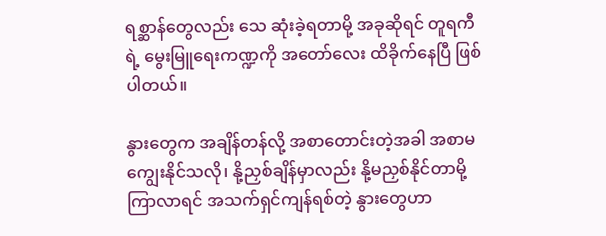ရစ္ဆာန်တွေလည်း သေ ဆုံးခဲ့ရတာမို့ အခုဆိုရင် တူရကီရဲ့ မွေးမြူရေးကဏ္ဍကို အတော်လေး ထိခိုက်နေပြီ ဖြစ်ပါတယ်။

နွားတွေက အချိန်တန်လို့ အစာတောင်းတဲ့အခါ အစာမကျွေးနိုင်သလို၊ နို့ညှစ်ချိန်မှာလည်း နို့မညှစ်နိုင်တာမို့ ကြာလာရင် အသက်ရှင်ကျန်ရစ်တဲ့ နွားတွေဟာ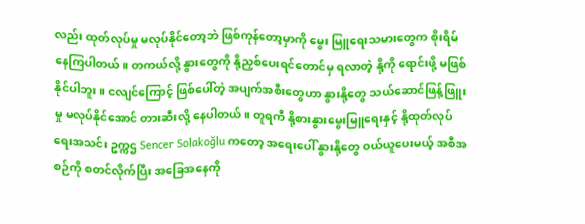လည်း ထုတ်လုပ်မှု မလုပ်နိုင်တော့ဘဲ ဖြစ်ကုန်တော့မှာကို မွေး မြူရေးသမားတွေက စိုးရိမ်နေကြပါတယ်။ တကယ်လို့ နွားတွေကို နို့ညှစ်ပေးရင်တောင်မှ ရလာတဲ့ နို့ကို ရောင်းဖို့ မဖြစ်နိုင်ပါဘူး။ ငလျင်ကြောင့် ဖြစ်ပေါ်တဲ့ အပျက်အစီးတွေဟာ နွားနို့တွေ သယ်ဆောင်ဖြန့်ဖြူးမှု မလုပ်နိုင်အောင် တားဆီးလို့ နေပါတယ်။ တူရကီ နို့စားနွားမွေးမြူရေးနှင့် နို့ထုတ်လုပ်ရေးအသင်း ဥက္ကဌ Sencer Solakoğlu ကတော့ အရေးပေါ် နွားနို့တွေ ဝယ်ယူပေးမယ့် အစီအစဉ်ကို စတင်လိုက်ပြီး အခြေအနေကို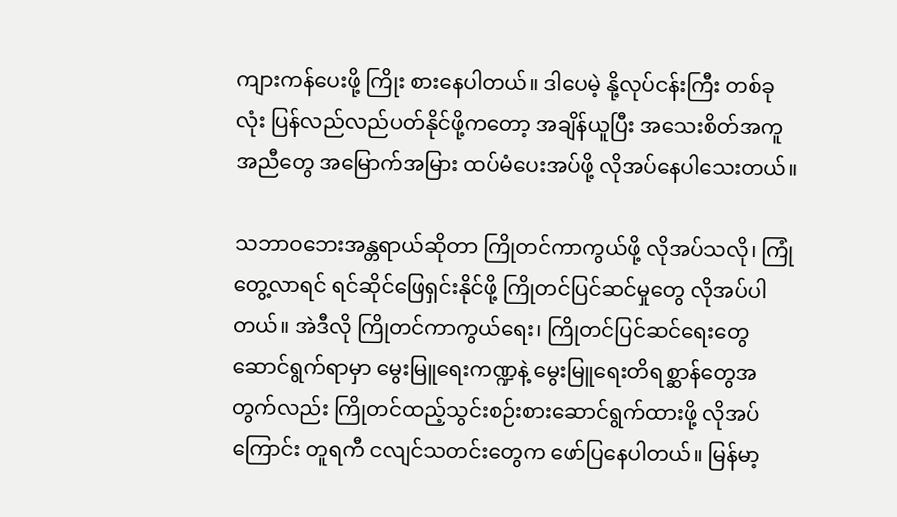ကျားကန်ပေးဖို့ ကြိုး စားနေပါတယ်။ ဒါပေမဲ့ နို့လုပ်ငန်းကြီး တစ်ခုလုံး ပြန်လည်လည်ပတ်နိုင်ဖို့ကတော့ အချိန်ယူပြီး အသေးစိတ်အကူအညီတွေ အမြောက်အမြား ထပ်မံပေးအပ်ဖို့ လိုအပ်နေပါသေးတယ်။

သဘာဝဘေးအန္တရာယ်ဆိုတာ ကြိုတင်ကာကွယ်ဖို့ လိုအပ်သလို၊ ကြုံတွေ့လာရင် ရင်ဆိုင်ဖြေရှင်းနိုင်ဖို့ ကြိုတင်ပြင်ဆင်မှုတွေ လိုအပ်ပါတယ်။ အဲဒီလို ကြိုတင်ကာကွယ်ရေး၊ ကြိုတင်ပြင်ဆင်ရေးတွေ ဆောင်ရွက်ရာမှာ မွေးမြူရေးကဏ္ဍနဲ့ မွေးမြူရေးတိရစ္ဆာန်တွေအတွက်လည်း ကြိုတင်ထည့်သွင်းစဉ်းစားဆောင်ရွက်ထားဖို့ လိုအပ်ကြောင်း တူရကီ ငလျင်သတင်းတွေက ဖော်ပြနေပါတယ်။ မြန်မာ့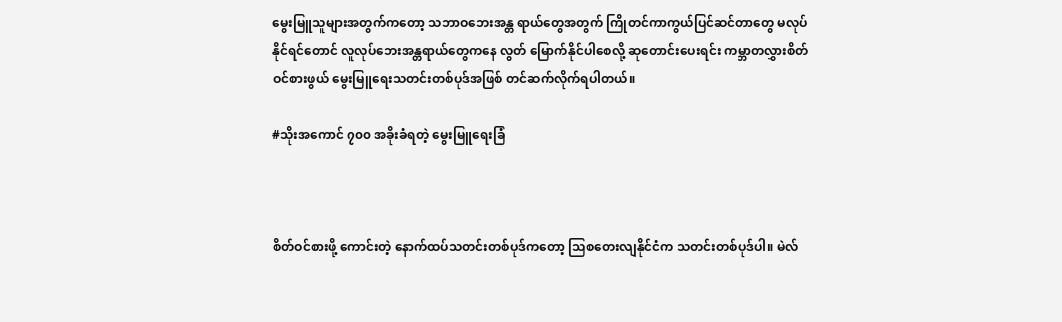မွေးမြူသူများအတွက်ကတော့ သဘာဝဘေးအန္တ ရာယ်တွေအတွက် ကြိုတင်ကာကွယ်ပြင်ဆင်တာတွေ မလုပ်နိုင်ရင်တောင် လူလုပ်ဘေးအန္တရာယ်တွေကနေ လွတ် မြောက်နိုင်ပါစေလို့ ဆုတောင်းပေးရင်း ကမ္ဘာတလွှားစိတ်ဝင်စားဖွယ် မွေးမြူရေးသတင်းတစ်ပုဒ်အဖြစ် တင်ဆက်လိုက်ရပါတယ်။

#သိုးအကောင် ၇၀၀ အခိုးခံရတဲ့ မွေးမြူရေးခြံ



စိတ်ဝင်စားဖို့ ကောင်းတဲ့ နောက်ထပ်သတင်းတစ်ပုဒ်ကတော့ သြစတေးလျနိုင်ငံက သတင်းတစ်ပုဒ်ပါ။ မဲလ်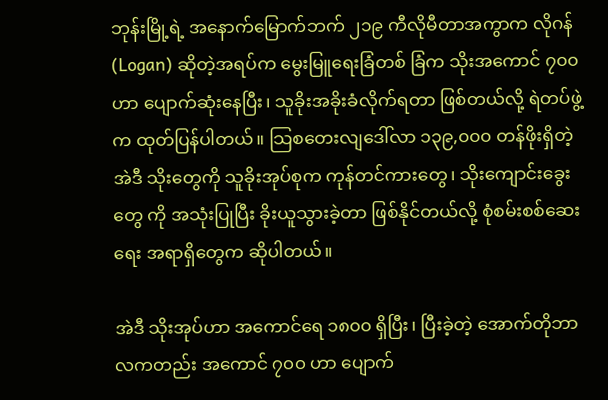ဘုန်းမြို့ရဲ့ အနောက်မြောက်ဘက် ၂၁၉ ကီလိုမီတာအကွာက လိုဂန် (Logan) ဆိုတဲ့အရပ်က မွေးမြူရေးခြံတစ် ခြံက သိုးအကောင် ၇၀၀ ဟာ ပျောက်ဆုံးနေပြီး၊ သူခိုးအခိုးခံလိုက်ရတာ ဖြစ်တယ်လို့ ရဲတပ်ဖွဲ့က ထုတ်ပြန်ပါတယ်။ သြစတေးလျဒေါ်လာ ၁၃၉,၀၀၀ တန်ဖိုးရှိတဲ့ အဲဒီ သိုးတွေကို သူခိုးအုပ်စုက ကုန်တင်ကားတွေ၊ သိုးကျောင်းခွေးတွေ ကို အသုံးပြုပြီး ခိုးယူသွားခဲ့တာ ဖြစ်နိုင်တယ်လို့ စုံစမ်းစစ်ဆေးရေး အရာရှိတွေက ဆိုပါတယ်။

အဲဒီ သိုးအုပ်ဟာ အကောင်ရေ ၁၈၀၀ ရှိပြီး၊ ပြီးခဲ့တဲ့ အောက်တိုဘာလကတည်း အကောင် ၇၀၀ ဟာ ပျောက်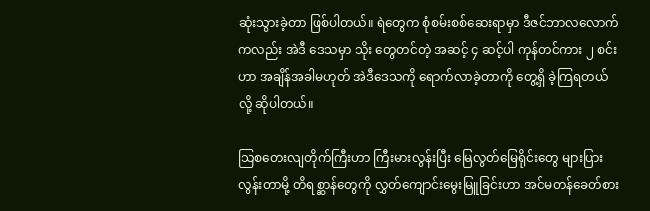ဆုံးသွားခဲ့တာ ဖြစ်ပါတယ်။ ရဲတွေက စုံစမ်းစစ်ဆေးရာမှာ ဒီဇင်ဘာလလောက်ကလည်း အဲဒီ ဒေသမှာ သိုး တွေတင်တဲ့ အဆင့် ၄ ဆင့်ပါ ကုန်တင်ကား ၂ စင်းဟာ အချိန်အခါမဟုတ် အဲဒီဒေသကို ရောက်လာခဲ့တာကို တွေ့ရှိ ခဲ့ကြရတယ်လို့ ဆိုပါတယ်။

သြစတေးလျတိုက်ကြီးဟာ ကြီးမားလွန်းပြီး မြေလွတ်မြေရိုင်းတွေ များပြားလွန်းတာမို့ တိရစ္ဆာန်တွေကို လွှတ်ကျောင်းမွေးမြူခြင်းဟာ အင်မတန်ခေတ်စား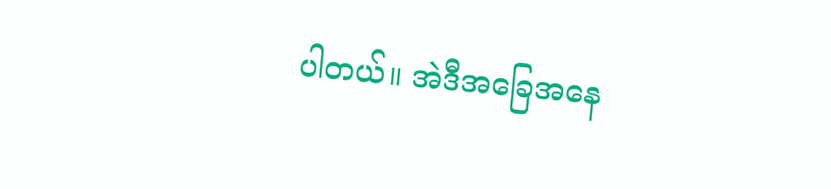ပါတယ်။ အဲဒီအခြေအနေ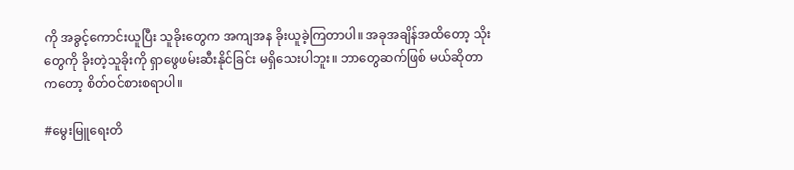ကို အခွင့်ကောင်းယူပြီး သူခိုးတွေက အကျအန ခိုးယူခဲ့ကြတာပါ။ အခုအချိန်အထိတော့ သိုးတွေကို ခိုးတဲ့သူခိုးကို ရှာဖွေဖမ်းဆီးနိုင်ခြင်း မရှိသေးပါဘူး။ ဘာတွေဆက်ဖြစ် မယ်ဆိုတာကတော့ စိတ်ဝင်စားစရာပါ။

#မွေးမြူရေးတိ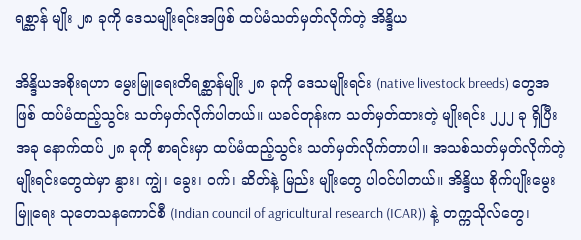ရစ္ဆာန် မျိုး ၂၈ ခုကို ဒေသမျိုးရင်းအဖြစ် ထပ်မံသတ်မှတ်လိုက်တဲ့ အိန္ဒိယ

အိန္ဒိယအစိုးရဟာ မွေးမြူရေးတိရစ္ဆာန်မျိုး ၂၈ ခုကို ဒေသမျိုးရင်း (native livestock breeds) တွေအဖြစ် ထပ်မံထည့်သွင်း သတ်မှတ်လိုက်ပါတယ်။ ယခင်တုန်းက သတ်မှတ်ထားတဲ့ မျိုးရင်း ၂၂၂ ခု ရှိပြီး အခု နောက်ထပ် ၂၈ ခုကို စာရင်းမှာ ထပ်မံထည့်သွင်း သတ်မှတ်လိုက်တာပါ။ အသစ်သတ်မှတ်လိုက်တဲ့ မျိုးရင်းတွေထဲမှာ နွား၊ ကျွဲ၊ ခွေး၊ ဝက်၊ ဆိတ်နဲ့ မြည်း မျိုးတွေ ပါဝင်ပါတယ်။ အိန္ဒိယ စိုက်ပျိုးမွေးမြူရေး သုတေသနကောင်စီ (Indian council of agricultural research (ICAR)) နဲ့ တက္ကသိုလ်တွေ၊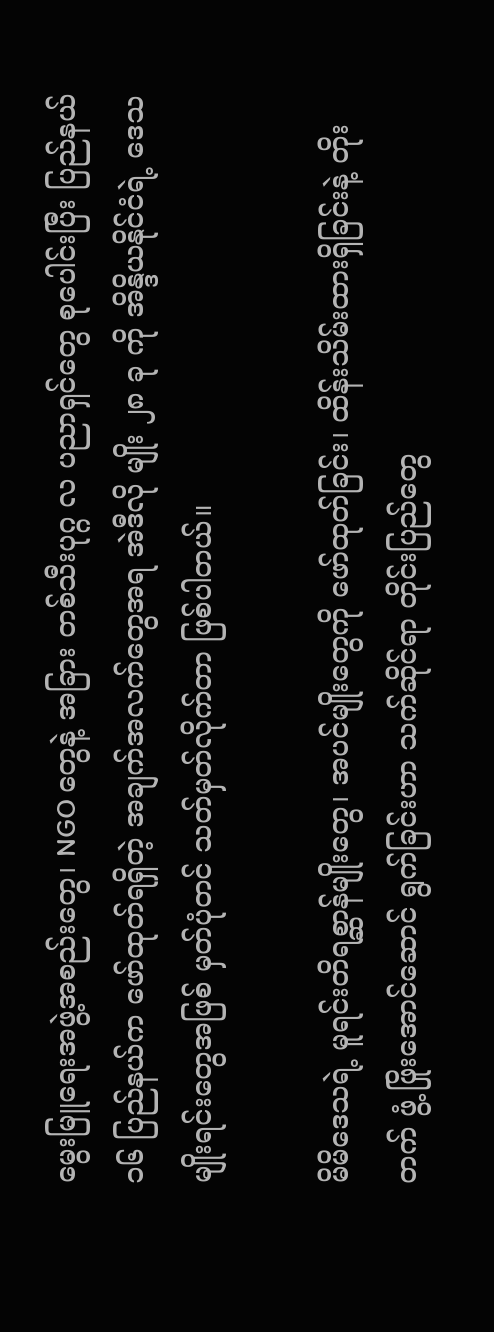မွေးမြူရေးအဖွဲ့အစည်းတွေ၊ NGO တွေနဲ့ အခြား တစ်သီးပုဂ္ဂ လ ပညာရှင်တွေ စုပေါင်းပြီး ပြည်နယ် ၁၆ ပြည်နယ်က ဖော်ထုတ်ရရှိတဲ့ အချက်အလက်တွေအရ အဲဒီလို မျိုး ၂၈ ခု ကို အိန္ဒိယနိုင်ငံရဲ့ ဒေသမျိုးရင်းတွေအဖြစ် မှတ်ပုံတင် သတ်မှတ်လိုက်တာ ဖြစ်ပါတယ်။

မိမိဒေသရဲ့ မူရင်းတိရစ္ဆာန်မျိုးတွေ၊ အပင်မျိုးတွေကို ဖော်ထုတ်ခြင်း၊ ထိန်းသိမ်းထားရှိခြင်းနဲ့ တိုးတက် ဖွံ့ ဖြိုးအောင်ဆောင် ရွက်ခြင်းဟာ သက်ဆိုင်ရာ တိုင်းပြည်တွေ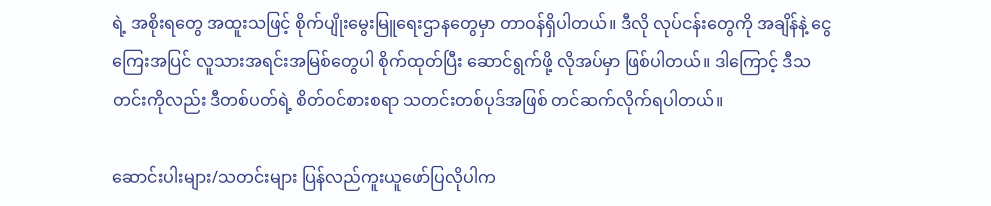ရဲ့ အစိုးရတွေ အထူးသဖြင့် စိုက်ပျိုးမွေးမြူရေးဌာနတွေမှာ တာဝန်ရှိပါတယ်။ ဒီလို လုပ်ငန်းတွေကို အချိန်နဲ့ ငွေကြေးအပြင် လူသားအရင်းအမြစ်တွေပါ စိုက်ထုတ်ပြီး ဆောင်ရွက်ဖို့ လိုအပ်မှာ ဖြစ်ပါတယ်။ ဒါကြောင့် ဒီသတင်းကိုလည်း ဒီတစ်ပတ်ရဲ့ စိတ်ဝင်စားစရာ သတင်းတစ်ပုဒ်အဖြစ် တင်ဆက်လိုက်ရပါတယ်။

ဆောင်းပါးများ/သတင်းများ ပြန်လည်ကူးယူဖော်ပြလိုပါက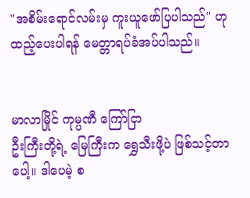"အစိမ်းရောင်လမ်းမှ ကူးယူဖော်ပြပါသည်" ဟုထည့်ပေးပါရန် မေတ္တာရပ်ခံအပ်ပါသည်။


မာလာမြိုင် ကုမ္ပဏီ ကြော်ငြာ
ဦးကြီးတို့ရဲ့ မြေကြီးက ရွှေသီးဖို့ပဲ ဖြစ်သင့်တာပေါ့။ ဒါပေမဲ့ စ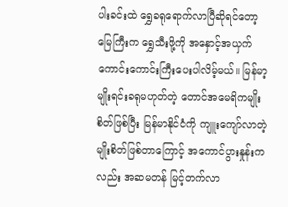ပါးခင်းထဲ ရွှေခရုရောက်လာပြီဆိုရင်တော့ မြေကြီးက ရွှေသီးဖို့ကို အနှောင့်အယှက် ကောင်းကောင်းကြီးပေးပါလိမ့်မယ်။ မြန်မာ့မျိုးရင်းခရုမဟုတ်တဲ့ တောင်အမေရိကမျိုးစိတ်ဖြစ်ပြီး မြန်မာနိုင်ငံကို ကျူးကျော်လာတဲ့ မျိုးစိတ်ဖြစ်တာကြောင့် အကောင်ပွားနှုန်းကလည်း အဆမတန် မြင့်တက်လာ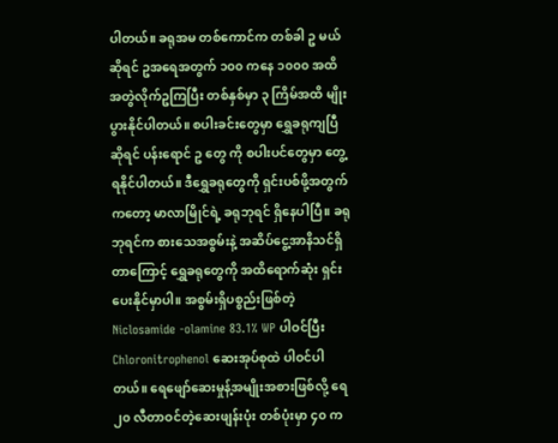ပါတယ်။ ခရုအမ တစ်ကောင်က တစ်ခါ ဥ မယ်ဆိုရင် ဥအရေအတွက် ၁၀၀ ကနေ ၁၀၀၀ အထိ အတွဲလိုက်ဥကြပြီး တစ်နှစ်မှာ ၃ ကြိမ်အထိ မျိုးပွားနိုင်ပါတယ်။ စပါးခင်းတွေမှာ ရွှေခရုကျပြီဆိုရင် ပန်းရောင် ဥ တွေ ကို စပါးပင်တွေမှာ တွေ့ရနိုင်ပါတယ်။ ဒီရွှေခရုတွေကို ရှင်းပစ်ဖို့အတွက်ကတော့ မာလာမြိုင်ရဲ့ ခရုဘုရင် ရှိနေပါပြီ။ ခရုဘုရင်က စားသေအစွမ်းနဲ့ အဆိပ်ငွေ့အာနိသင်ရှိတာကြောင့် ရွှေခရုတွေကို အထိရောက်ဆုံး ရှင်းပေးနိုင်မှာပါ။ အစွမ်းရှိပစ္စည်းဖြစ်တဲ့ Niclosamide -olamine 83.1% WP ပါဝင်ပြီး Chloronitrophenol ဆေးအုပ်စုထဲ ပါဝင်ပါတယ်။ ရေဖျော်ဆေးမှုန့်အမျိုးအစားဖြစ်လို့ ရေ ၂၀ လီတာဝင်တဲ့ဆေးဖျန်းပုံး တစ်ပုံးမှာ ၄၀ က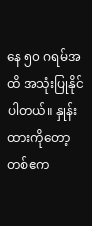နေ ၅၀ ဂရမ်အထိ အသုံးပြုနိုင်ပါတယ်။ နှုန်းထားကိုတော့ တစ်ဧက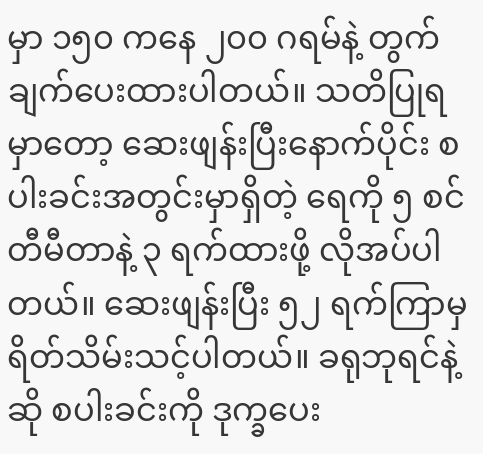မှာ ၁၅၀ ကနေ ၂၀၀ ဂရမ်နဲ့ တွက်ချက်ပေးထားပါတယ်။ သတိပြုရမှာတော့ ဆေးဖျန်းပြီးနောက်ပိုင်း စပါးခင်းအတွင်းမှာရှိတဲ့ ရေကို ၅ စင်တီမီတာနဲ့ ၃ ရက်ထားဖို့ လိုအပ်ပါတယ်။ ဆေးဖျန်းပြီး ၅၂ ရက်ကြာမှ ရိတ်သိမ်းသင့်ပါတယ်။ ခရုဘုရင်နဲ့ဆို စပါးခင်းကို ဒုက္ခပေး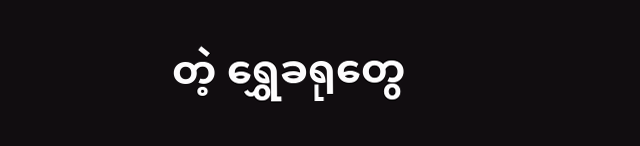တဲ့ ရွှေခရုတွေ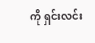ကို ရှင်းလင်း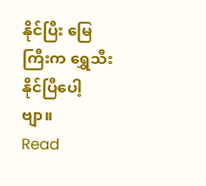နိုင်ပြီး မြေကြီးက ရွှေသီးနိုင်ပြီပေါ့ဗျာ။
Read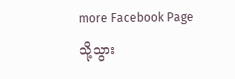more Facebook Page သို့သွား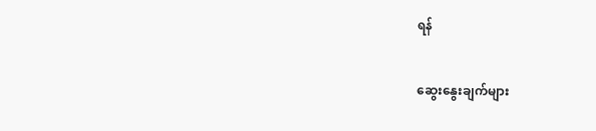ရန်

ဆွေးနွေးချက်များ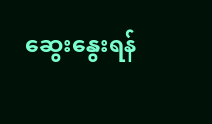ဆွေးနွေးရန်